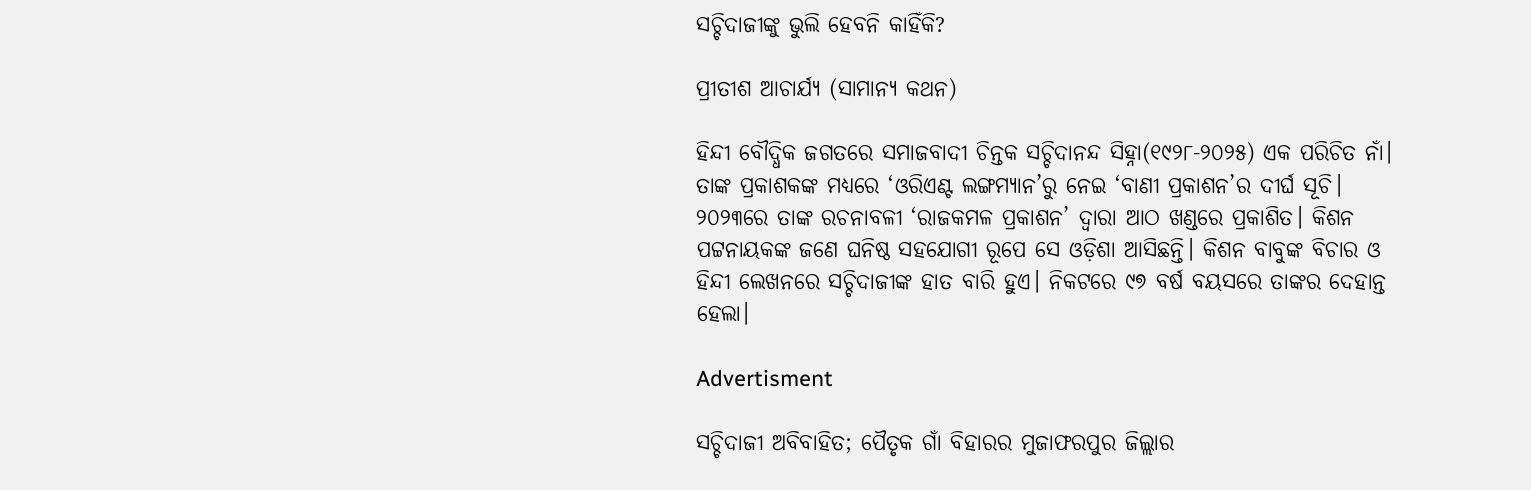ସଚ୍ଚିଦାଜୀଙ୍କୁ ଭୁଲି ହେବନି କାହିଁକି?

ପ୍ରୀତୀଶ ଆଚାର୍ଯ୍ୟ (ସାମାନ୍ୟ କଥନ)

ହିନ୍ଦୀ ବୌଦ୍ଧିକ ଜଗତରେ ସମାଜବାଦୀ ଚିନ୍ତକ ସଚ୍ଚିଦାନନ୍ଦ ସିହ୍ନା(୧୯୨୮-୨୦୨୫) ଏକ ପରିଚିତ ନାଁ। ତାଙ୍କ ପ୍ରକାଶକଙ୍କ ମଧ୍ୟରେ ‘ଓରିଏଣ୍ଟ ଲଙ୍ଗମ୍ୟାନ’ରୁ ନେଇ ‘ବାଣୀ ପ୍ରକାଶନ’ର ଦୀର୍ଘ ସୂଚି। ୨୦୨୩ରେ ତାଙ୍କ ରଚନାବଳୀ ‘ରାଜକମଳ ପ୍ରକାଶନ’ ଦ୍ୱାରା ଆଠ ଖଣ୍ଡରେ ପ୍ରକାଶିତ। କିଶନ ପଟ୍ଟନାୟକଙ୍କ ଜଣେ ଘନିଷ୍ଠ ସହଯୋଗୀ ରୂପେ ସେ ଓଡ଼ିଶା ଆସିଛନ୍ତି। କିଶନ ବାବୁଙ୍କ ବିଚାର ଓ ହିନ୍ଦୀ ଲେଖନରେ ସଚ୍ଚିଦାଜୀଙ୍କ ହାତ ବାରି ହୁଏ। ନିକଟରେ ୯୭ ବର୍ଷ ବୟସରେ ତାଙ୍କର ଦେହାନ୍ତ ହେଲା।

Advertisment

ସଚ୍ଚିଦାଜୀ ଅବିବାହିତ; ପୈତୃକ ଗାଁ ବିହାରର ମୁଜାଫରପୁର ଜିଲ୍ଲାର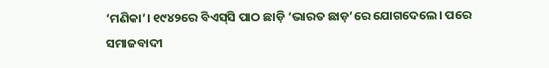‘ମଣିକା’। ୧୯୪୨ରେ ବିଏସ୍‌ସି ପାଠ ଛାଡ଼ି ‘ଭାରତ ଛାଡ଼’ରେ ଯୋଗଦେଲେ। ପରେ ସମାଜବାଦୀ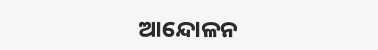ଆନ୍ଦୋଳନ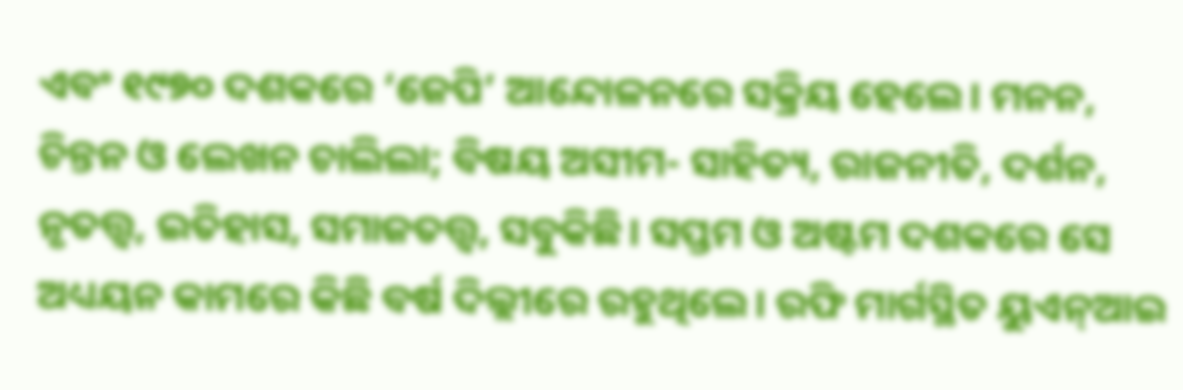ଏବଂ ୧୯୭୦ ଦଶକରେ ‘ଜେପି’ ଆନ୍ଦୋଳନରେ ସକ୍ରିୟ ହେଲେ। ମନନ, ଚିନ୍ତନ ଓ ଲେଖନ ଚାଲିଲା; ବିଷୟ ଅସୀମ- ସାହିତ୍ୟ, ରାଜନୀତି, ଦର୍ଶନ, ନୃତତ୍ତ୍ବ, ଇତିହାସ, ସମାଜତତ୍ତ୍ବ, ସବୁକିଛି। ସପ୍ତମ ଓ ଅଷ୍ଟମ ଦଶକରେ ସେ ଅଧ୍ୟୟନ କାମରେ କିଛି ବର୍ଷ ଦିଲ୍ଲୀରେ ରହୁଥିଲେ। ରଫି ମାର୍ଗସ୍ଥିତ ୟୁଏନ୍‌ଆଇ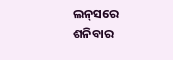ଲନ୍‌ସରେ ଶନିବାର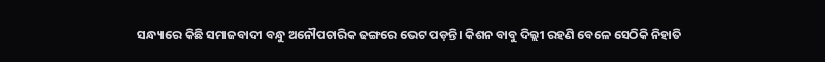ସନ୍ଧ୍ୟାରେ କିଛି ସମାଜବାଦୀ ବନ୍ଧୁ ଅନୌପଚାରିକ ଢଙ୍ଗରେ ଭେଟ ପଡ଼ନ୍ତି। କିଶନ ବାବୁ ଦିଲ୍ଲୀ ରହଣି ବେଳେ ସେଠିକି ନିହାତି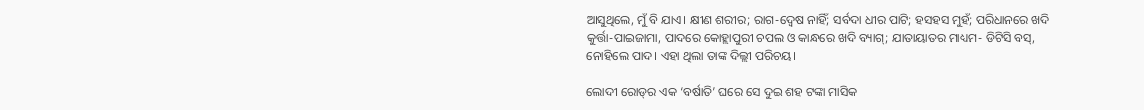ଆସୁଥିଲେ, ମୁଁ ବି ଯାଏ। କ୍ଷୀଣ ଶରୀର; ରାଗ-ଦ୍ୱେଷ ନାହିଁ; ସର୍ବଦା ଧୀର ପାଟି; ହସହସ ମୁହଁ; ପରିଧାନରେ ଖଦି କୁର୍ତ୍ତା-ପାଇଜାମା, ପାଦରେ କୋହ୍ଲାପୁରୀ ଚପଲ ଓ କାନ୍ଧରେ ଖଦି ବ୍ୟାଗ୍; ଯାତାୟାତର ମାଧ୍ୟମ- ଡିଟିସି ବସ୍, ନୋହିଲେ ପାଦ। ଏହା ଥିଲା ତାଙ୍କ ଦିଲ୍ଲୀ ପରିଚୟ।

ଲୋଦୀ ରୋଡ୍‌ର ଏକ ‘ବର୍ଷାତି’ ଘରେ ସେ ଦୁଇ ଶହ ଟଙ୍କା ମାସିକ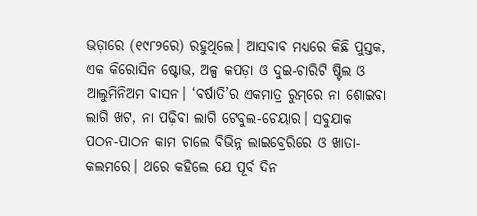ଭଡ଼ାରେ (୧୯୮୨ରେ) ରହୁଥିଲେ। ଆସବାବ ମଧ୍ୟରେ କିଛି ପୁସ୍ତକ, ଏକ କିରୋସିନ ଷ୍ଟୋଭ, ଅଳ୍ପ କପଡ଼ା ଓ ଦୁଇ-ଚାରିଟି ଷ୍ଟିଲ ଓ ଆଲୁମିନିଅମ ବାସନ। ‘ବର୍ଷାତି’ର ଏକମାତ୍ର ରୁମ୍‌ରେ ନା ଶୋଇବା ଲାଗି ଖଟ, ନା ପଢ଼ିବା ଲାଗି ଟେବୁଲ-ଚେୟାର। ସବୁଯାକ ପଠନ-ପାଠନ କାମ ଚାଲେ ବିଭିନ୍ନ ଲାଇବ୍ରେରିରେ ଓ ଖାତା-କଲମରେ। ଥରେ କହିଲେ ଯେ ପୂର୍ବ ଦିନ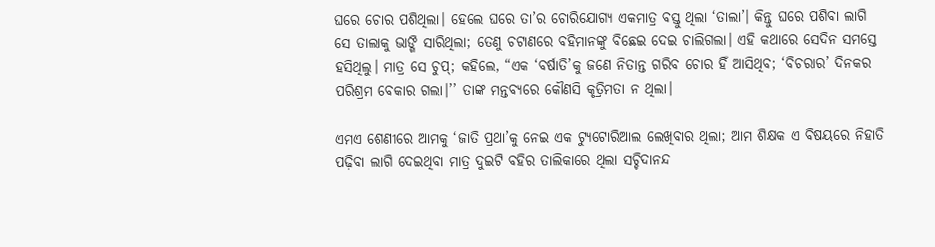ଘରେ ଚୋର ପଶିଥିଲା। ହେଲେ ଘରେ ତା’ର ଚୋରିଯୋଗ୍ୟ ଏକମାତ୍ର ବସ୍ତୁ ଥିଲା ‘ତାଲା’। କିନ୍ତୁ ଘରେ ପଶିବା ଲାଗି ସେ ତାଲାକୁ ଭାଙ୍ଗି ସାରିଥିଲା; ତେଣୁ ଚଟାଣରେ ବହିମାନଙ୍କୁ ବିଛେଇ ଦେଇ ଚାଲିଗଲା। ଏହି କଥାରେ ସେଦିନ ସମସ୍ତେ ହସିଥିଲୁ। ମାତ୍ର ସେ ଚୁପ୍; କହିଲେ, “ଏକ ‘ବର୍ଷାତି’କୁ ଜଣେ ନିତାନ୍ତ ଗରିବ ଚୋର ହିଁ ଆସିଥିବ; ‘ବିଚରାର’ ଦିନକର ପରିଶ୍ରମ ବେକାର ଗଲା।’’ ତାଙ୍କ ମନ୍ତବ୍ୟରେ କୌଣସି କୃତ୍ରିମତା ନ ଥିଲା।

ଏମଏ ଶେଣୀରେ ଆମକୁ ‘ଜାତି ପ୍ରଥା’କୁ ନେଇ ଏକ ଟ୍ୟୁଟୋରିଆଲ ଲେଖିବାର ଥିଲା; ଆମ ଶିକ୍ଷକ ଏ ବିଷୟରେ ନିହାତି ପଢ଼ିବା ଲାଗି ଦେଇଥିବା ମାତ୍ର ଦୁଇଟି ବହିର ତାଲିକାରେ ଥିଲା ସଚ୍ଚିଦାନନ୍ଦ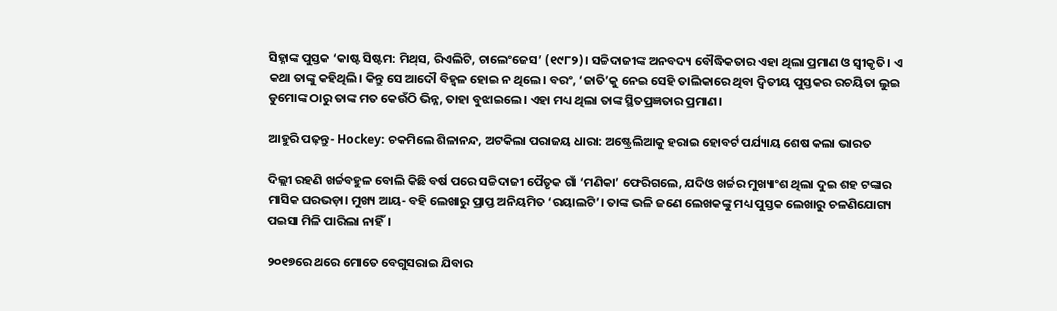ସିହ୍ନାଙ୍କ ପୁସ୍ତକ ‘କାଷ୍ଟ ସିଷ୍ଟମ: ମିଥ୍‌ସ, ରିଏଲିଟି, ଚାଲେଂଜେସ’ (୧୯୮୨)। ସଚ୍ଚିଦାଜୀଙ୍କ ଅନବଦ୍ୟ ବୌଦ୍ଧିକତାର ଏହା ଥିଲା ପ୍ରମାଣ ଓ ସ୍ବୀକୃତି। ଏ କଥା ତାଙ୍କୁ କହିଥିଲି। କିନ୍ତୁ ସେ ଆଦୌ ବିହ୍ୱଳ ହୋଇ ନ ଥିଲେ। ବରଂ, ‘ଜାତି’କୁ ନେଇ ସେହି ତାଲିକାରେ ଥିବା ଦ୍ବିତୀୟ ପୁସ୍ତକର ରଚୟିତା ଲୁଇ ଡୁମୋଙ୍କ ଠାରୁ ତାଙ୍କ ମତ କେଉଁଠି ଭିନ୍ନ, ତାହା ବୁଝାଇଲେ। ଏହା ମଧ୍ୟ ଥିଲା ତାଙ୍କ ସ୍ଥିତପ୍ରଜ୍ଞତାର ପ୍ରମାଣ।

ଆହୁରି ପଢ଼ନ୍ତୁ- Hockey: ଚକମିଲେ ଶିଳାନନ୍ଦ, ଅଟକିଲା ପରାଜୟ ଧାରା: ଅଷ୍ଟ୍ରେଲିଆକୁ ହରାଇ ହୋବର୍ଟ ପର୍ଯ୍ୟାୟ ଶେଷ କଲା ଭାରତ

ଦିଲ୍ଲୀ ରହଣି ଖର୍ଚ୍ଚବହୁଳ ବୋଲି କିଛି ବର୍ଷ ପରେ ସଚ୍ଚିଦାଜୀ ପୈତୃକ ଗାଁ ‘ମଣିକା’ ଫେରିଗଲେ, ଯଦିଓ ଖର୍ଚ୍ଚର ମୁଖ୍ୟାଂଶ ଥିଲା ଦୁଇ ଶହ ଟଙ୍କାର ମାସିକ ଘରଭଡ଼ା। ମୁଖ୍ୟ ଆୟ- ବହି ଲେଖାରୁ ପ୍ରାପ୍ତ ଅନିୟମିତ ‘ରୟାଲଟି’। ତାଙ୍କ ଭଳି ଜଣେ ଲେଖକଙ୍କୁ ମଧ୍ୟ ପୁସ୍ତକ ଲେଖାରୁ ଚଳଣିଯୋଗ୍ୟ ପଇସା ମିଳି ପାରିଲା ନାହିଁ।

୨୦୧୭ରେ ଥରେ ମୋତେ ବେଗୁସରାଇ ଯିବାର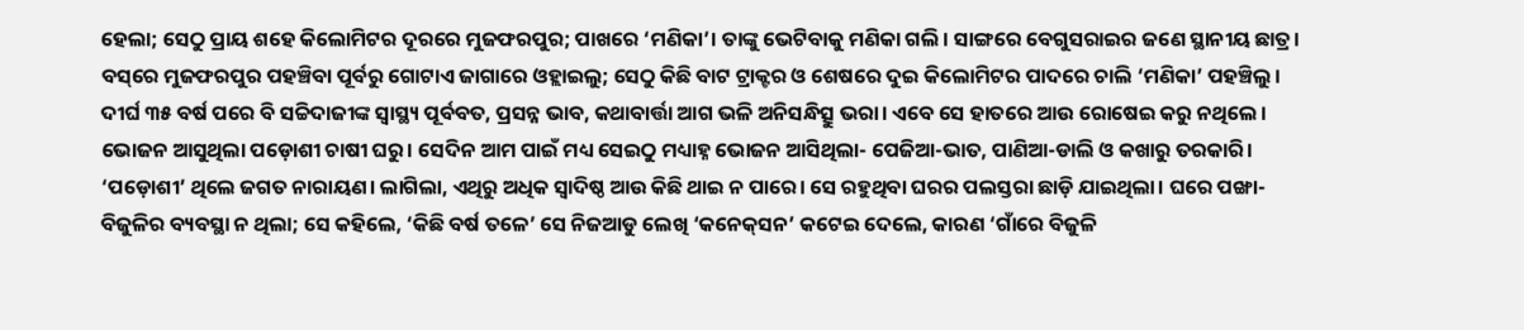ହେଲା; ସେଠୁ ପ୍ରାୟ ଶହେ କିଲୋମିଟର ଦୂରରେ ମୁଜଫରପୁର; ପାଖରେ ‘ମଣିକା’। ତାଙ୍କୁ ଭେଟିବାକୁ ମଣିକା ଗଲି। ସାଙ୍ଗରେ ବେଗୁସରାଇର ଜଣେ ସ୍ଥାନୀୟ ଛାତ୍ର। ବସ୍‌ରେ ମୁଜଫରପୁର ପହଞ୍ଚିବା ପୂର୍ବରୁ ଗୋଟାଏ ଜାଗାରେ ଓହ୍ଲାଇଲୁ; ସେଠୁ କିଛି ବାଟ ଟ୍ରାକ୍ଟର ଓ ଶେଷରେ ଦୁଇ କିଲୋମିଟର ପାଦରେ ଚାଲି ‘ମଣିକା’ ପହଞ୍ଚିଲୁ। ଦୀର୍ଘ ୩୫ ବର୍ଷ ପରେ ବି ସଚ୍ଚିଦାଜୀଙ୍କ ସ୍ୱାସ୍ଥ୍ୟ ପୂର୍ବବତ, ପ୍ରସନ୍ନ ଭାବ, କଥାବାର୍ତ୍ତା ଆଗ ଭଳି ଅନିସନ୍ଧିତ୍ସୁ ଭରା। ଏବେ ସେ ହାତରେ ଆଉ ରୋଷେଇ କରୁ ନଥିଲେ। ଭୋଜନ ଆସୁଥିଲା ପଡ଼ୋଶୀ ଚାଷୀ ଘରୁ। ସେଦିନ ଆମ ପାଇଁ ମଧ୍ୟ ସେଇଠୁ ମଧ୍ୟାହ୍ନ ଭୋଜନ ଆସିଥିଲା- ପେଜିଆ-ଭାତ, ପାଣିଆ-ଡାଲି ଓ କଖାରୁ ତରକାରି। ‘ପଡ଼ୋଶୀ’ ଥିଲେ ଜଗତ ନାରାୟଣ। ଲାଗିଲା, ଏଥିରୁ ଅଧିକ ସ୍ୱାଦିଷ୍ଠ ଆଉ କିଛି ଥାଇ ନ ପାରେ। ସେ ରହୁଥିବା ଘରର ପଲସ୍ତରା ଛାଡ଼ି ଯାଇଥିଲା। ଘରେ ପଙ୍ଖା-ବିଜୁଳିର ବ୍ୟବସ୍ଥା ନ ଥିଲା; ସେ କହିଲେ, ‘କିଛି ବର୍ଷ ତଳେ’ ସେ ନିଜଆଡୁ ଲେଖି ‘କନେକ୍‌ସନ’ କଟେଇ ଦେଲେ, କାରଣ ‘ଗାଁରେ ବିଜୁଳି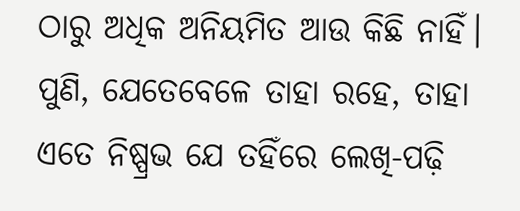ଠାରୁ ଅଧିକ ଅନିୟମିତ ଆଉ କିଛି ନାହିଁ। ପୁଣି, ଯେତେବେଳେ ତାହା ରହେ, ତାହା ଏତେ ନିଷ୍ପ୍ରଭ ଯେ ତହିଁରେ ଲେଖି-ପଢ଼ି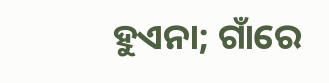ହୁଏନା; ଗାଁରେ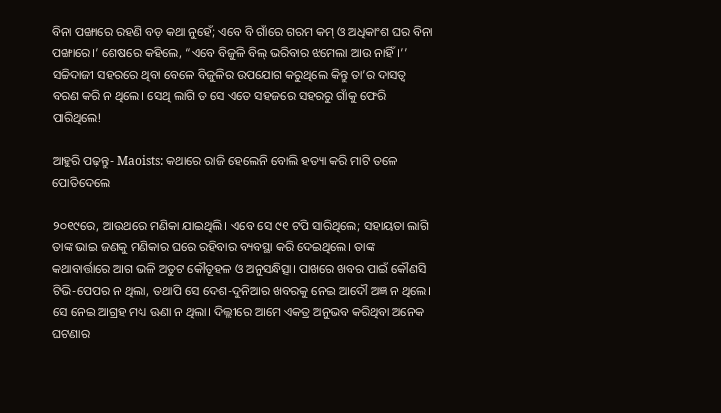ବିନା ପଙ୍ଖାରେ ରହଣି ବଡ଼ କଥା ନୁହେଁ; ଏବେ ବି ଗାଁରେ ଗରମ କମ୍‌ ଓ ଅଧିକାଂଶ ଘର ବିନା ପଙ୍ଖାରେ।’ ଶେଷରେ କହିଲେ, “ଏବେ ବିଜୁଳି ବିଲ୍ ଭରିବାର ଝମେଲା ଆଉ ନାହିଁ।’’ ସଚ୍ଚିଦାଜୀ ସହରରେ ଥିବା ବେଳେ ବିଜୁଳିର ଉପଯୋଗ କରୁଥିଲେ କିନ୍ତୁ ତା’ର ଦାସତ୍ୱ ବରଣ କରି ନ ଥିଲେ। ସେଥି ଲାଗି ତ ସେ ଏତେ ସହଜରେ ସହରରୁ ଗାଁକୁ ଫେରି ପାରିଥିଲେ!

ଆହୁରି ପଢ଼ନ୍ତୁ- Maoists: କଥାରେ ରାଜି ହେଲେନି ବୋଲି ହତ୍ୟା କରି ମାଟି ତଳେ ପୋତିଦେଲେ

୨୦୧୯ରେ, ଆଉଥରେ ମଣିକା ଯାଇଥିଲି। ଏବେ ସେ ୯୧ ଟପି ସାରିଥିଲେ; ସହାୟତା ଲାଗି ତାଙ୍କ ଭାଇ ଜଣକୁ ମଣିକାର ଘରେ ରହିବାର ବ୍ୟବସ୍ଥା କରି ଦେଇଥିଲେ। ତାଙ୍କ କଥାବାର୍ତ୍ତାରେ ଆଗ ଭଳି ଅତୁଟ କୌତୂହଳ ଓ ଅନୁସନ୍ଧିତ୍ସା। ପାଖରେ ଖବର ପାଇଁ କୌଣସି ଟିଭି-ପେପର ନ ଥିଲା, ତଥାପି ସେ ଦେଶ-ଦୁନିଆର ଖବରକୁ ନେଇ ଆଦୌ ଅଜ୍ଞ ନ ଥିଲେ। ସେ ନେଇ ଆଗ୍ରହ ମଧ୍ୟ ଊଣା ନ ଥିଲା। ଦିଲ୍ଲୀରେ ଆମେ ଏକତ୍ର ଅନୁଭବ କରିଥିବା ଅନେକ ଘଟଣାର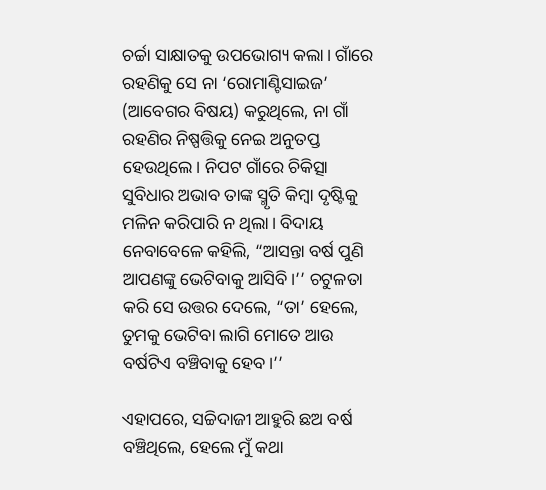ଚର୍ଚ୍ଚା ସାକ୍ଷାତକୁ ଉପଭୋଗ୍ୟ କଲା। ଗାଁରେ ରହଣିକୁ ସେ ନା ‘ରୋମାଣ୍ଟିସାଇଜ’ (ଆବେଗର ବିଷୟ) କରୁଥିଲେ, ନା ଗାଁ ରହଣିର ନିଷ୍ପତ୍ତିକୁ ନେଇ ଅନୁତପ୍ତ ହେଉଥିଲେ। ନିପଟ ଗାଁରେ ଚିକିତ୍ସା ସୁବିଧାର ଅଭାବ ତାଙ୍କ ସ୍ମୃତି କିମ୍ବା ଦୃଷ୍ଟିକୁ ମଳିନ କରିପାରି ନ ଥିଲା। ବିଦାୟ ନେବାବେଳେ କହିଲି, “ଆସନ୍ତା ବର୍ଷ ପୁଣି ଆପଣଙ୍କୁ ଭେଟିବାକୁ ଆସିବି।’’ ଚଟୁଳତା କରି ସେ ଉତ୍ତର ଦେଲେ, “ତା’ ହେଲେ, ତୁମକୁ ଭେଟିବା ଲାଗି ମୋତେ ଆଉ ବର୍ଷଟିଏ ବଞ୍ଚିବାକୁ ହେବ।’’

ଏହାପରେ, ସଚ୍ଚିଦାଜୀ ଆହୁରି ଛଅ ବର୍ଷ ବଞ୍ଚିଥିଲେ, ହେଲେ ମୁଁ କଥା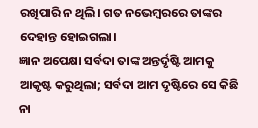ରଖିପାରି ନ ଥିଲି। ଗତ ନଭେମ୍ବରରେ ତାଙ୍କର ଦେହାନ୍ତ ହୋଇଗଲା।
ଜ୍ଞାନ ଅପେକ୍ଷା ସର୍ବଦା ତାଙ୍କ ଅନ୍ତର୍ଦୃଷ୍ଟି ଆମକୁ ଆକୃଷ୍ଟ କରୁଥିଲା; ସର୍ବଦା ଆମ ଦୃଷ୍ଟିରେ ସେ କିଛି ନା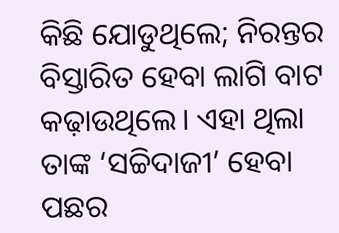କିଛି ଯୋଡୁଥିଲେ; ନିରନ୍ତର ବିସ୍ତାରିତ ହେବା ଲାଗି ବାଟ କଢ଼ାଉଥିଲେ। ଏହା ଥିଲା ତାଙ୍କ ‘ସଚ୍ଚିଦାଜୀ’ ହେବା ପଛର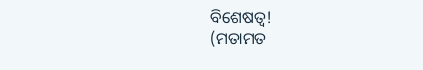ବିଶେଷତ୍ୱ!
(ମତାମତ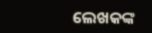ଲେଖକଙ୍କ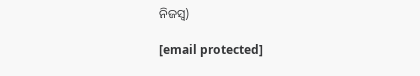ନିଜସ୍ବ)

[email protected]